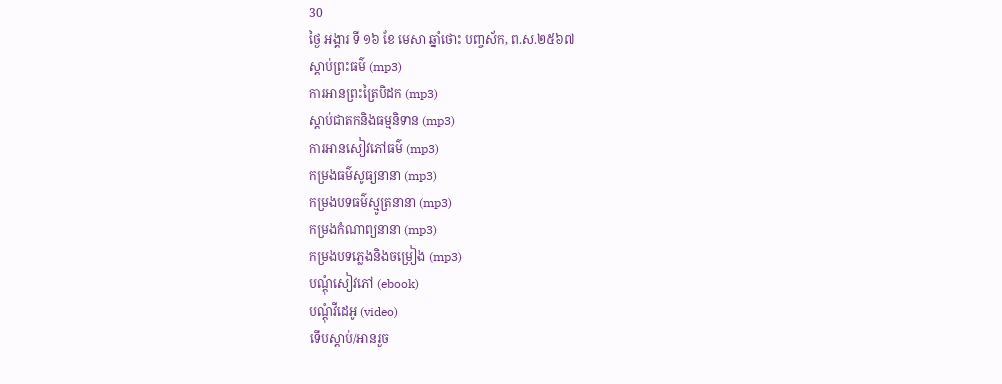30
ថ្ងៃ អង្គារ ទី ១៦ ខែ មេសា ឆ្នាំថោះ បញ្ចស័ក, ព.ស.២៥៦៧
ស្តាប់ព្រះធម៌ (mp3)
ការអានព្រះត្រៃបិដក (mp3)
ស្តាប់ជាតកនិងធម្មនិទាន (mp3)
ការអានសៀវភៅធម៌ (mp3)
កម្រងធម៌សូធ្យនានា (mp3)
កម្រងបទធម៌ស្មូត្រនានា (mp3)
កម្រងកំណាព្យនានា (mp3)
កម្រងបទភ្លេងនិងចម្រៀង (mp3)
បណ្តុំសៀវភៅ (ebook)
បណ្តុំវីដេអូ (video)
ទើបស្តាប់/អានរួច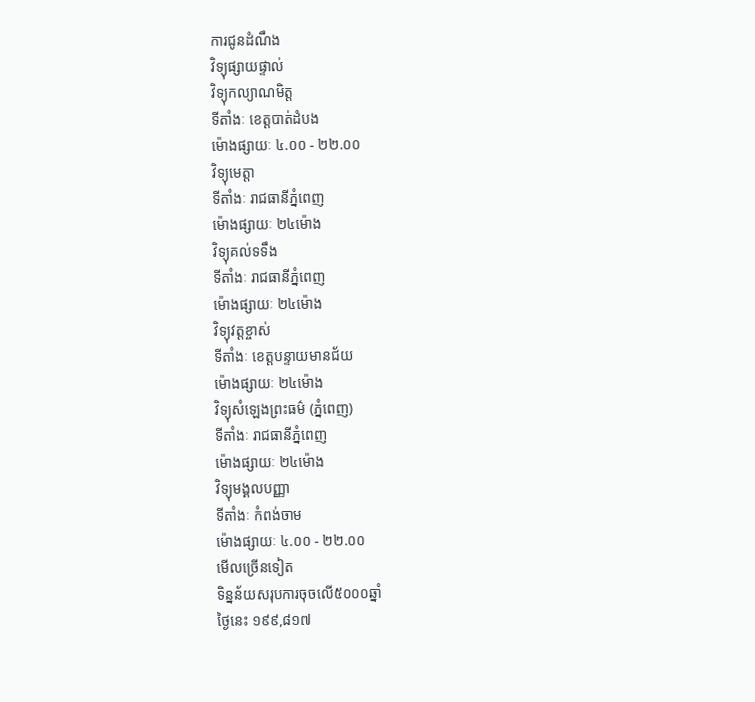ការជូនដំណឹង
វិទ្យុផ្សាយផ្ទាល់
វិទ្យុកល្យាណមិត្ត
ទីតាំងៈ ខេត្តបាត់ដំបង
ម៉ោងផ្សាយៈ ៤.០០ - ២២.០០
វិទ្យុមេត្តា
ទីតាំងៈ រាជធានីភ្នំពេញ
ម៉ោងផ្សាយៈ ២៤ម៉ោង
វិទ្យុគល់ទទឹង
ទីតាំងៈ រាជធានីភ្នំពេញ
ម៉ោងផ្សាយៈ ២៤ម៉ោង
វិទ្យុវត្តខ្ចាស់
ទីតាំងៈ ខេត្តបន្ទាយមានជ័យ
ម៉ោងផ្សាយៈ ២៤ម៉ោង
វិទ្យុសំឡេងព្រះធម៌ (ភ្នំពេញ)
ទីតាំងៈ រាជធានីភ្នំពេញ
ម៉ោងផ្សាយៈ ២៤ម៉ោង
វិទ្យុមង្គលបញ្ញា
ទីតាំងៈ កំពង់ចាម
ម៉ោងផ្សាយៈ ៤.០០ - ២២.០០
មើលច្រើនទៀត
ទិន្នន័យសរុបការចុចលើ៥០០០ឆ្នាំ
ថ្ងៃនេះ ១៩៩,៨១៧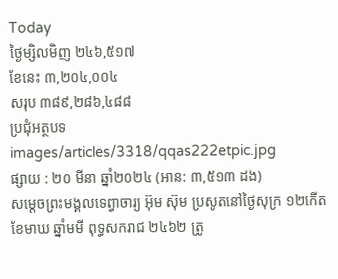Today
ថ្ងៃម្សិលមិញ ២៤៦,៥១៧
ខែនេះ ៣,២០៤,០០៤
សរុប ៣៨៩,២៨៦,៤៨៨
ប្រជុំអត្ថបទ
images/articles/3318/qqas222etpic.jpg
ផ្សាយ : ២០ មីនា ឆ្នាំ២០២៤ (អាន: ៣,៥១៣ ដង)
សម្តេចព្រះមង្គលទេព្វាចារ្យ អ៊ុម ស៊ុម ប្រសូតនៅថ្ងៃសុក្រ ១២កើត ខែមាឃ ឆ្នាំមមី ពុទ្ធសករាជ ២៤៦២ ត្រូ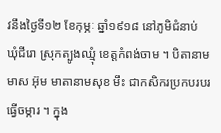វនឹងថ្ងៃទី១២ ខែកុម្ភៈ ឆ្នាំ១៩១៨ នៅភូមិជំនាប់ ឃុំជីរោ ស្រុកត្បូងឈ្មុំ ខេត្តកំពង់ចាម ។ បិតានាមមាស អ៊ុម មាតានាមសុខ មឹះ ជាកសិករប្រកបរបរធ្វើចម្ការ ។ ក្នុង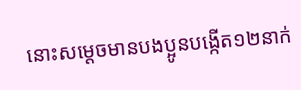នោះសម្តេចមានបងប្អូនបង្កើត១២នាក់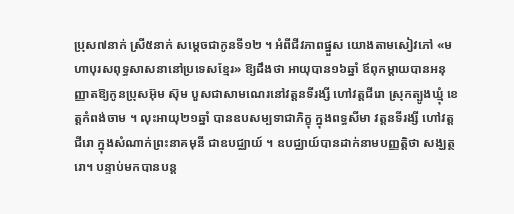ប្រុស៧នាក់ ស្រី៥នាក់ សម្តេចជាកូនទី១២ ។ អំពីជីវភាពផ្នួស យោងតាមសៀវភៅ «មហាបុរសពុទ្ធសាសនានៅប្រទេសខ្មែរ» ឱ្យដឹងថា អាយុបាន១៦ឆ្នាំ ឪពុកម្តាយបានអនុញ្ញាតឱ្យកូនប្រុសអ៊ុម ស៊ុម បួសជាសាមណេរនៅវត្តនទីរង្សី ហៅវត្តជីរោ ស្រុកត្បូងឃ្មុំ ខេត្តកំពង់ចាម ។ លុះអាយុ២១ឆ្នាំ បានឧបសម្បទាជាភិក្ខុ ក្នុងពទ្ធសីមា វត្តនទីរង្សី ហៅវត្តជីរោ ក្នុងសំណាក់ព្រះនាគមុនី ជាឧបជ្ឈាយ៍ ។ ឧបជ្ឈាយ៍បានដាក់នាមបញ្ញត្តិថា សង្ឃត្ថរោ។ បន្ទាប់មកបានបន្ត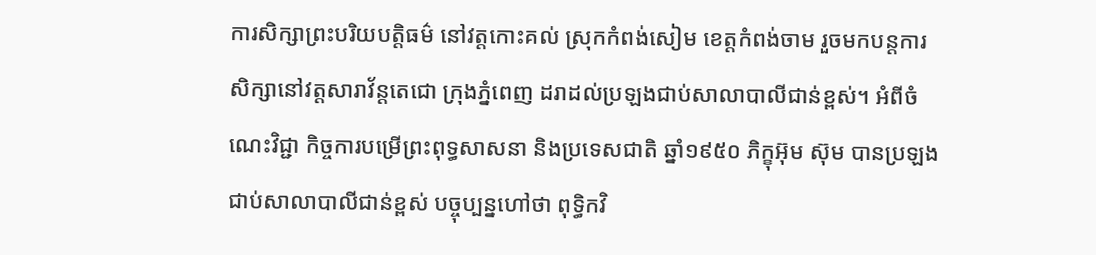ការសិក្សាព្រះបរិយបត្តិធម៌ នៅវត្តកោះគល់ ស្រុកកំពង់សៀម ខេត្តកំពង់ចាម រួចមកបន្តការសិក្សានៅវត្តសារាវ័ន្តតេជោ ក្រុងភ្នំពេញ ដរាដល់ប្រឡងជាប់សាលាបាលីជាន់ខ្ពស់។ អំពីចំណេះវិជ្ជា កិច្ចការបម្រើព្រះពុទ្ធសាសនា និងប្រទេសជាតិ ឆ្នាំ១៩៥០ ភិក្ខុអ៊ុម ស៊ុម បានប្រឡងជាប់សាលាបាលីជាន់ខ្ពស់ បច្ចុប្បន្នហៅថា ពុទ្ធិកវិ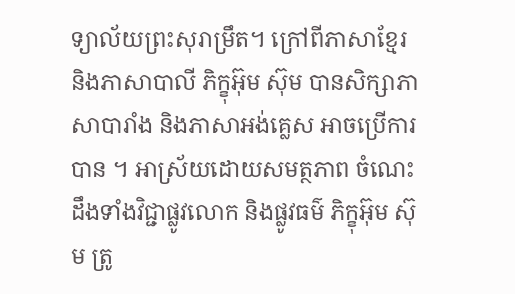ទ្យាល័យព្រះសុរាម្រឹត។ ក្រៅពីភាសាខ្មែរ និងភាសាបាលី ភិក្ខុអ៊ុម ស៊ុម បានសិក្សាភាសាបារាំង និងភាសាអង់គ្លេស អាចប្រើការបាន ។ អាស្រ័យដោយសមត្ថភាព ចំណេះដឹងទាំងវិជ្ជាផ្លូវលោក និងផ្លូវធម៌ ភិក្ខុអ៊ុម ស៊ុម ត្រូ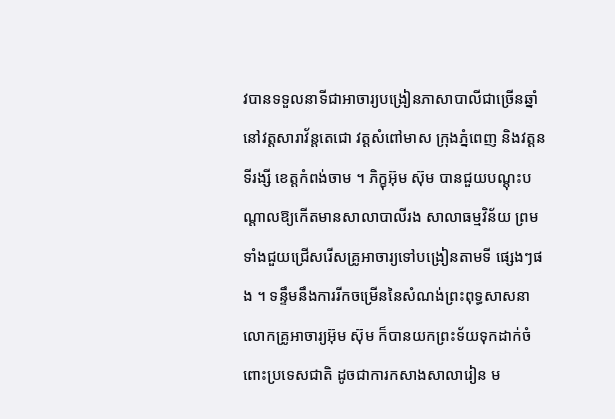វបានទទួលនាទីជាអាចារ្យបង្រៀនភាសាបាលីជាច្រើនឆ្នាំ នៅវត្តសារាវ័ន្តតេជោ វត្តសំពៅមាស ក្រុងភ្នំពេញ និងវត្តនទីរង្សី ខេត្តកំពង់ចាម ។ ភិក្ខុអ៊ុម ស៊ុម បានជួយបណ្តុះបណ្តាលឱ្យកើតមានសាលាបាលីរង សាលាធម្មវិន័យ ព្រមទាំងជួយជ្រើសរើសគ្រូអាចារ្យទៅបង្រៀនតាមទី ផ្សេងៗផង ។ ទន្ទឹមនឹងការរីកចម្រើននៃសំណង់ព្រះពុទ្ធសាសនា លោកគ្រូអាចារ្យអ៊ុម ស៊ុម ក៏បានយកព្រះទ័យទុកដាក់ចំពោះប្រទេសជាតិ ដូចជាការកសាងសាលារៀន ម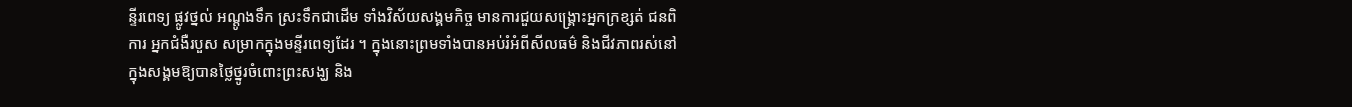ន្ទីរពេទ្យ ផ្លូវថ្នល់ អណ្តូងទឹក ស្រះទឹកជាដើម ទាំងវិស័យសង្គមកិច្ច មានការជួយសង្គ្រោះអ្នកក្រខ្សត់ ជនពិការ អ្នកជំងឺរបួស សម្រាកក្នុងមន្ទីរពេទ្យដែរ ។ ក្នុងនោះព្រមទាំងបានអប់រំអំពីសីលធម៌ និងជីវភាពរស់នៅក្នុងសង្គមឱ្យបានថ្លៃថ្នូរចំពោះព្រះសង្ឃ និង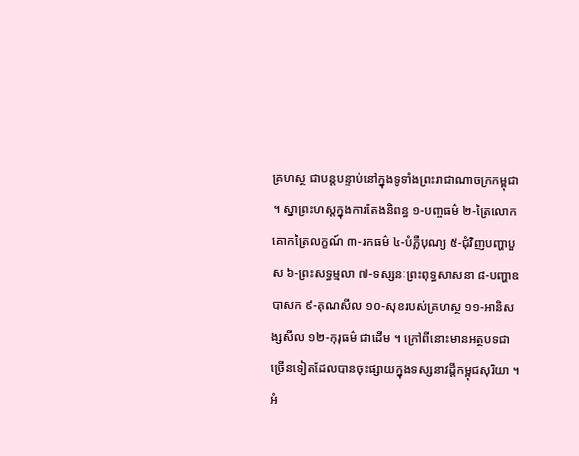គ្រហស្ថ ជាបន្តបន្ទាប់នៅក្នុងទូទាំងព្រះរាជាណាចក្រកម្ពុជា ។ ស្នាព្រះហស្តក្នុងការតែងនិពន្ធ ១-បញ្ចធម៌ ២-ត្រៃលោកគោកត្រៃលក្ខណ៍ ៣-រកធម៌ ៤-បំភ្លឺបុណ្យ ៥-ជុំវិញបញ្ហាបួស ៦-ព្រះសទ្ធម្មលា ៧-ទស្សនៈព្រះពុទ្ធសាសនា ៨-បញ្ហាឧបាសក ៩-គុណសីល ១០-សុខរបស់គ្រហស្ថ ១១-អានិសង្សសីល ១២-កុរុធម៌ ជាដើម ។ ក្រៅពីនោះមានអត្ថបទជាច្រើនទៀតដែលបានចុះផ្សាយក្នុងទស្សនាវដ្តីកម្ពុជសុរិយា ។ អំ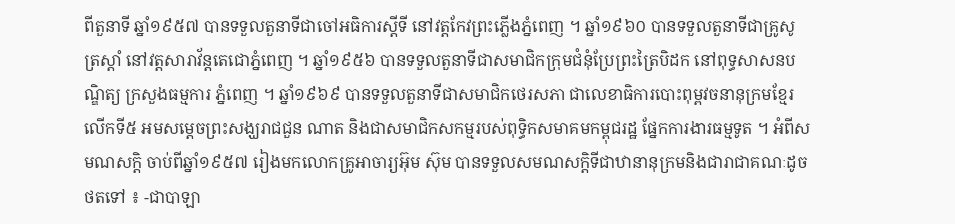ពីតួនាទី ឆ្នាំ១៩៥៧ បានទទួលតួនាទីជាចៅអធិការស្តីទី នៅវត្តកែវព្រះភ្លើងភ្នំពេញ ។ ឆ្នាំ១៩៦០ បានទទួលតួនាទីជាគ្រូសូត្រស្តាំ នៅវត្តសារាវ័ន្តតេជោភ្នំពេញ ។ ឆ្នាំ១៩៥៦ បានទទួលតួនាទីជាសមាជិកក្រុមជំនុំប្រែព្រះត្រៃបិដក នៅពុទ្ធសាសនបណ្ឌិត្យ ក្រសួងធម្មការ ភ្នំពេញ ។ ឆ្នាំ១៩៦៩ បានទទួលតួនាទីជាសមាជិកថេរសភា ជាលេខាធិការបោះពុម្ពវចនានុក្រមខ្មែរលើកទី៥ អមសម្តេចព្រះសង្ឃរាជជួន ណាត និងជាសមាជិកសកម្មរបស់ពុទ្ធិកសមាគមកម្ពុជរដ្ឋ ផ្នែកការងារធម្មទូត ។ អំពីសមណសក្តិ ចាប់ពីឆ្នាំ១៩៥៧ រៀងមកលោកគ្រូអាចារ្យអ៊ុម ស៊ុម បានទទួលសមណសក្តិទីជាឋានានុក្រមនិងជារាជាគណៈដូចថតទៅ ៖ -ជាបាឡា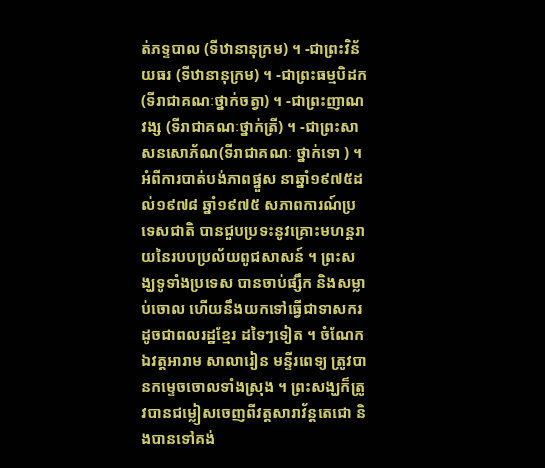ត់ភទ្ទបាល (ទីឋានានុក្រម) ។ -ជាព្រះវិន័យធរ (ទីឋានានុក្រម) ។ -ជាព្រះធម្មបិដក(ទីរាជាគណៈថ្នាក់ចត្វា) ។ -ជាព្រះញាណវង្ស (ទីរាជាគណៈថ្នាក់ត្រី) ។ -ជាព្រះសាសនសោភ័ណ(ទីរាជាគណៈ ថ្នាក់ទោ ) ។ អំពីការបាត់បង់ភាពផ្នួស នាឆ្នាំ១៩៧៥ដល់១៩៧៨ ឆ្នាំ១៩៧៥ សភាពការណ៍ប្រទេសជាតិ បានជួបប្រទះនូវគ្រោះមហន្តរាយនៃរបបប្រល័យពូជសាសន៍ ។ ព្រះសង្ឃទូទាំងប្រទេស បានចាប់ផ្សឹក និងសម្លាប់ចោល ហើយនឹងយកទៅធ្វើជាទាសករ ដូចជាពលរដ្ឋខ្មែរ ដទៃៗទៀត ។ ចំណែកឯវត្តអារាម សាលារៀន មន្ទីរពេទ្យ ត្រូវបានកម្ទេចចោលទាំងស្រុង ។ ព្រះសង្ឃក៏ត្រូវបានជម្លៀសចេញពីវត្តសារាវ័ន្តតេជោ និងបានទៅគង់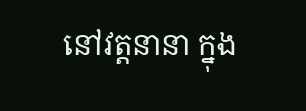នៅវត្តនានា ក្នុង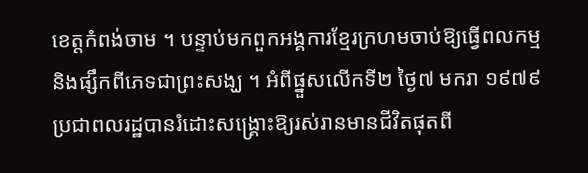ខេត្តកំពង់ចាម ។ បន្ទាប់មកពួកអង្គការខ្មែរក្រហមចាប់ឱ្យធ្វើពលកម្ម និងផ្សឹកពីភេទជាព្រះសង្ឃ ។ អំពីផ្នួសលើកទី២ ថ្ងៃ៧ មករា ១៩៧៩ ប្រជាពលរដ្ឋបានរំដោះសង្គ្រោះឱ្យរស់រានមានជីវិតផុតពី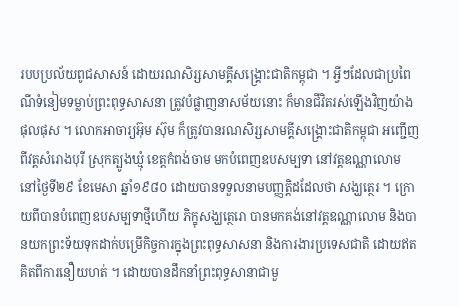របបប្រល័យពូជសាសន៍ ដោយរណសិរ្សសាមគ្គីសង្គ្រោះជាតិកម្ពុជា ។ អ្វីៗដែលជាប្រពៃណីទំនៀមទម្លាប់ព្រះពុទ្ធសាសនា ត្រូវបំផ្លាញនាសម័យនោះ ក៏មានជីវិតរស់ឡើងវិញយ៉ាងផុលផុស ។ លោកអាចារ្យអ៊ុម ស៊ុម ក៏ត្រូវបានរណសិរ្សសាមគ្គីសង្គ្រោះជាតិកម្ពុជា អញ្ជើញពីវត្តសំរោងបុរី ស្រុកត្បូងឃ្មុំ ខេត្តកំពង់ចាម មកបំពេញឧបសម្បទា នៅវត្តឧណ្ណាលោម នៅថ្ងៃទី២៩ ខែមេសា ឆ្នាំ១៩៨០ ដោយបានទទួលនាមបញ្ញត្តិដដែលថា សង្ឃត្ថេរ ។ ក្រោយពីបានបំពេញឧបសម្បទាថ្មីហើយ ភិក្ខុសង្ឃត្ថេរោ បានមកគង់នៅវត្តឧណ្ណាលោម និងបានយកព្រះទ័យទុកដាក់បម្រើកិច្ចការក្នុងព្រះពុទ្ធសាសនា និងការងារប្រទេសជាតិ ដោយឥតគិតពីការនឿយហត់ ។ ដោយបានដឹកនាំព្រះពុទ្ធសានាជាមួ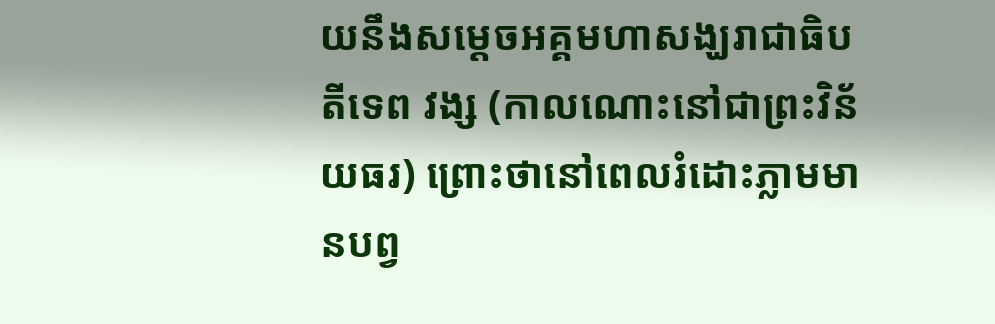យនឹងសម្តេចអគ្គមហាសង្ឃរាជាធិបតីទេព វង្ស (កាលណោះនៅជាព្រះវិន័យធរ) ព្រោះថានៅពេលរំដោះភ្លាមមានបព្វ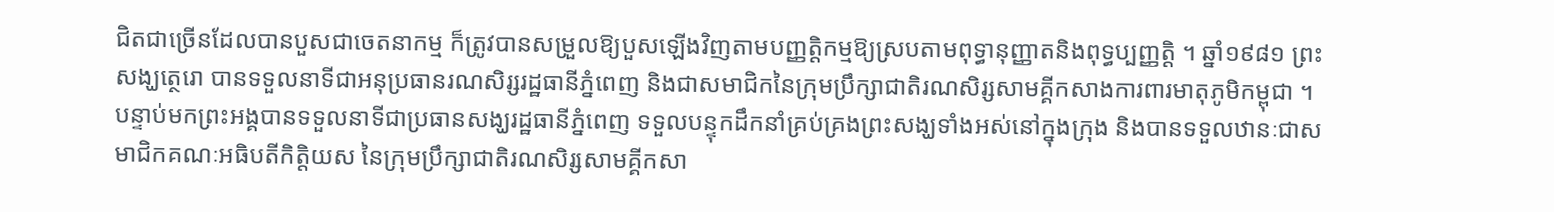ជិតជាច្រើនដែលបានបួសជាចេតនាកម្ម ក៏ត្រូវបានសម្រួលឱ្យបួសឡើងវិញតាមបញ្ញត្តិកម្មឱ្យស្របតាមពុទ្ធានុញ្ញាតនិងពុទ្ធប្បញ្ញត្តិ ។ ឆ្នាំ១៩៨១ ព្រះសង្ឃត្ថេរោ បានទទួលនាទីជាអនុប្រធានរណសិរ្សរដ្ឋធានីភ្នំពេញ និងជាសមាជិកនៃក្រុមប្រឹក្សាជាតិរណសិរ្សសាមគ្គីកសាងការពារមាតុភូមិកម្ពុជា ។ បន្ទាប់មកព្រះអង្គបានទទួលនាទីជាប្រធានសង្ឃរដ្ឋធានីភ្នំពេញ ទទួលបន្ទុកដឹកនាំគ្រប់គ្រងព្រះសង្ឃទាំងអស់នៅក្នុងក្រុង និងបានទទួលឋានៈជាសមាជិកគណៈអធិបតីកិត្តិយស នៃក្រុមប្រឹក្សាជាតិរណសិរ្សសាមគ្គីកសា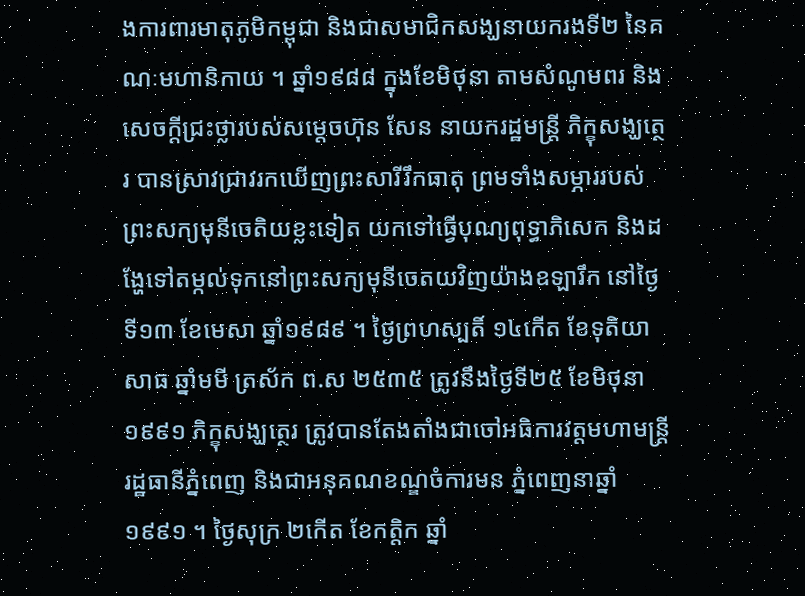ងការពារមាតុភូមិកម្ពុជា និងជាសមាជិកសង្ឃនាយករងទី២ នៃគណៈមហានិកាយ ។ ឆ្នាំ១៩៨៨ ក្នុងខែមិថុនា តាមសំណូមពរ និងសេចក្តីជ្រះថ្លារបស់សម្តេចហ៊ុន សែន នាយករដ្ឋមន្ត្រី ភិក្ខុសង្ឃត្ថេរ បានស្រាវជ្រាវរកឃើញព្រះសារីរឹកធាតុ ព្រមទាំងសម្ភាររបស់ព្រះសក្យមុនីចេតិយខ្លះទៀត យកទៅធ្វើបុណ្យពុទ្ធាភិសេក និងដង្ហែទៅតម្កល់ទុកនៅព្រះសក្យមុនីចេតយវិញយ៉ាងឧឡារឹក នៅថ្ងៃទី១៣ ខែមេសា ឆ្នាំ១៩៨៩ ។ ថ្ងៃព្រហស្បតិ៍ ១៤កើត ខែទុតិយាសាធ ឆ្នាំមមី ត្រស័ក ព.ស ២៥៣៥ ត្រូវនឹងថ្ងៃទី២៥ ខែមិថុនា ១៩៩១ ភិក្ខុសង្ឃត្ថេរ ត្រូវបានតែងតាំងជាចៅអធិការវត្តមហាមន្ត្រី រដ្ឋធានីភ្នំពេញ និងជាអនុគណខណ្ឌចំការមន ភ្នំពេញនាឆ្នាំ១៩៩១ ។ ថ្ងៃសុក្រ ២កើត ខែកត្តិក ឆ្នាំ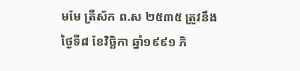មមែ ត្រីស័ក ព.ស ២៥៣៥ ត្រូវនឹងថ្ងៃទី៨ ខែវិច្ឆិកា ឆ្នាំ១៩៩១ ភិ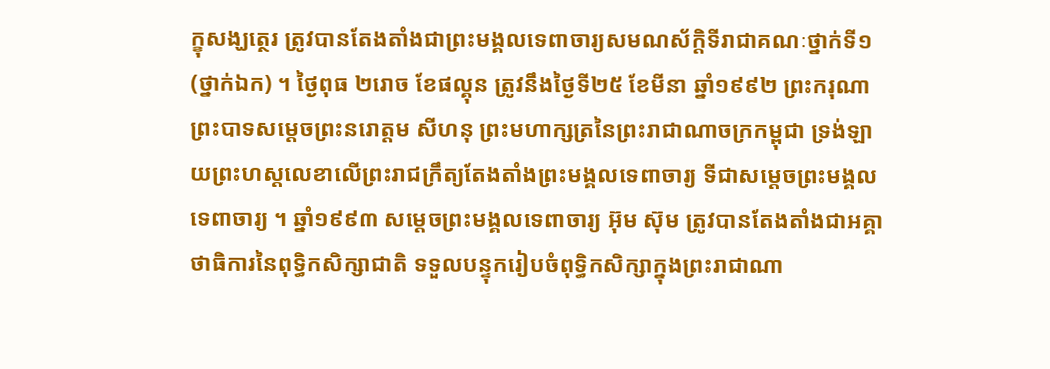ក្ខុសង្ឃត្ថេរ ត្រូវបានតែងតាំងជាព្រះមង្គលទេពាចារ្យសមណស័ក្តិទីរាជាគណៈថ្នាក់ទី១ (ថ្នាក់ឯក) ។ ថ្ងៃពុធ ២រោច ខែផល្គុន ត្រូវនឹងថ្ងៃទី២៥ ខែមីនា ឆ្នាំ១៩៩២ ព្រះករុណា ព្រះបាទសម្តេចព្រះនរោត្តម សីហនុ ព្រះមហាក្សត្រនៃព្រះរាជាណាចក្រកម្ពុជា ទ្រង់ឡាយព្រះហស្តលេខាលើព្រះរាជក្រឹត្យតែងតាំងព្រះមង្គលទេពាចារ្យ ទីជាសម្តេចព្រះមង្គលទេពាចារ្យ ។ ឆ្នាំ១៩៩៣ សម្តេចព្រះមង្គលទេពាចារ្យ អ៊ុម ស៊ុម ត្រូវបានតែងតាំងជាអគ្គាថាធិការនៃពុទ្ធិកសិក្សាជាតិ ទទួលបន្ទុករៀបចំពុទ្ធិកសិក្សាក្នុងព្រះរាជាណា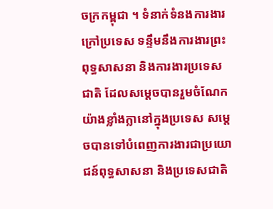ចក្រកម្ពុជា ។ ទំនាក់ទំនងការងារក្រៅប្រទេស ទន្ទឹមនឹងការងារព្រះពុទ្ធសាសនា និងការងារប្រទេសជាតិ ដែលសម្តេចបានរួមចំណែកយ៉ាងខ្លាំងក្លានៅក្នុងប្រទេស សម្តេចបានទៅបំពេញការងារជាប្រយោជន៍ពុទ្ធសាសនា និងប្រទេសជាតិ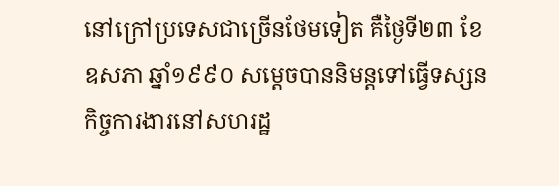នៅក្រៅប្រទេសជាច្រើនថែមទៀត គឺថ្ងៃទី២៣ ខែឧសភា ឆ្នាំ១៩៩០ សម្តេចបាននិមន្តទៅធ្វើទស្សនកិច្ចការងារនៅសហរដ្ឋ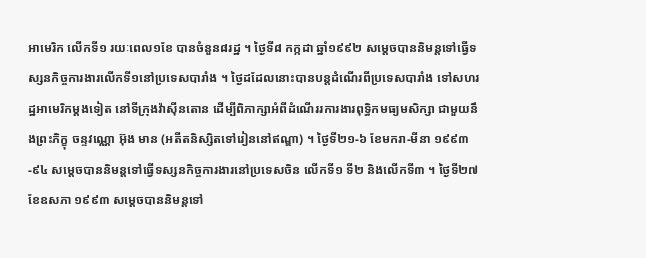អាមេរិក លើកទី១ រយៈពេល១ខែ បានចំនួន៨រដ្ឋ ។ ថ្ងៃទី៨ កក្កដា ឆ្នាំ១៩៩២ សម្តេចបាននិមន្តទៅធ្វើទស្សនកិច្ចការងារលើកទី១នៅប្រទេសបារាំង ។ ថ្ងៃដដែលនោះបានបន្តដំណើរពីប្រទេសបារាំង ទៅសហរដ្ឋអាមេរិកម្តងទៀត នៅទីក្រុងវ៉ាស៊ីនតោន ដើម្បីពិភាក្សាអំពីដំណើររការងារពុទ្ធិកមធ្យមសិក្សា ជាមួយនឹងព្រះភិក្ខុ ចន្ទវណ្ណោ អ៊ុង មាន (អតីតនិស្សិតទៅរៀននៅឥណ្ឌា) ។ ថ្ងៃទី២១-៦ ខែមករា-មីនា ១៩៩៣-៩៤ សម្តេចបាននិមន្តទៅធ្វើទស្សនកិច្ចការងារនៅប្រទេសចិន លើកទី១ ទី២ និងលើកទី៣ ។ ថ្ងៃទី២៧ ខែឧសភា ១៩៩៣ សម្តេចបាននិមន្តទៅ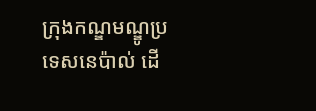ក្រុងកណ្ឌមណ្ឌូប្រទេសនេប៉ាល់ ដើ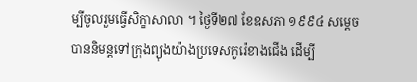ម្បីចូលរួមធ្វើសិក្ខាសាលា ។ ថ្ងៃទី២៧ ខែឧសភា ១៩៩៤ សម្តេចបាននិមន្តទៅក្រុងព្យុងយ៉ាងប្រទេសកូរ៉េខាងជើង ដើម្បី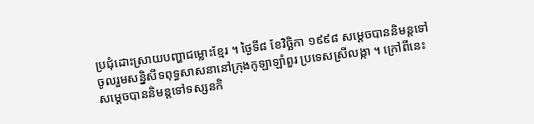ប្រជុំដោះស្រាយបញ្ហាជម្លោះខ្មែរ ។ ថ្ងៃទី៨ ខែវិច្ឆិកា ១៩៩៨ សម្តេចបាននិមន្តទៅចូលរួមសន្និសីទពុទ្ធសាសនានៅក្រុងកូឡាឡាំពួរ ប្រទេសស្រីលង្កា ។ ក្រៅពីនេះ សម្តេចបាននិមន្តទៅទស្សនកិ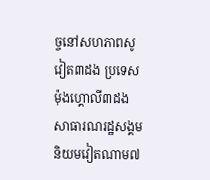ច្ចនៅសហភាពសូវៀត៣ដង ប្រទេសម៉ុងហ្គោលី៣ដង សាធារណរដ្ឋសង្គមនិយមវៀតណាម៧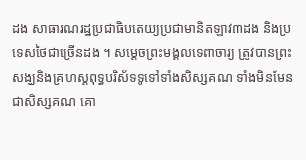ដង សាធារណរដ្ឋប្រជាធិបតេយ្យប្រជាមានិតឡាវ៣ដង និងប្រទេសថៃជាច្រើនដង ។ សម្តេចព្រះមង្គលទេពាចារ្យ ត្រូវបានព្រះសង្ឃនិងគ្រហស្តពុទ្ធបរិស័ទទូទៅទាំងសិស្សគណ ទាំងមិនមែនជាសិស្សគណ គោ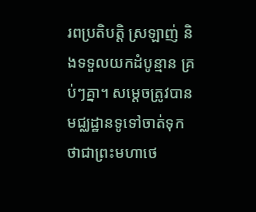រពប្រតិបត្តិ ស្រឡាញ់ និងទទួលយកដំបូន្មាន គ្រប់ៗគ្នា។ សម្តេចត្រូវបានមជ្ឈដ្ឋានទូទៅចាត់ទុកថាជាព្រះមហាថេ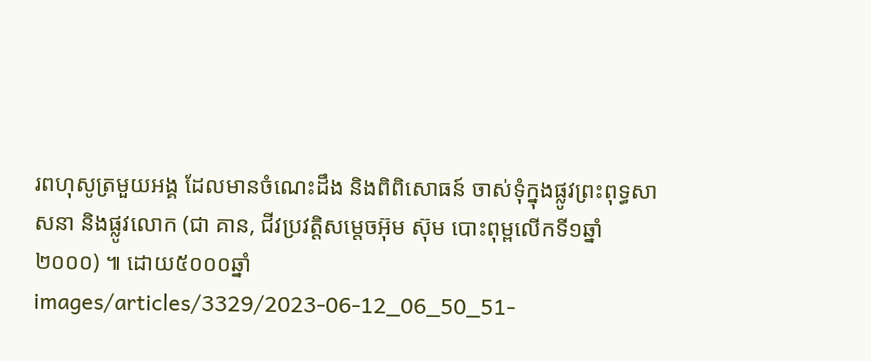រពហុសូត្រមួយអង្គ ដែលមានចំណេះដឹង និងពិពិសោធន៍ ចាស់ទុំក្នុងផ្លូវព្រះពុទ្ធសាសនា និងផ្លូវលោក (ជា គាន, ជីវប្រវត្តិសម្តេចអ៊ុម ស៊ុម បោះពុម្ពលើកទី១ឆ្នាំ២០០០) ៕ ដោយ៥០០០ឆ្នាំ
images/articles/3329/2023-06-12_06_50_51-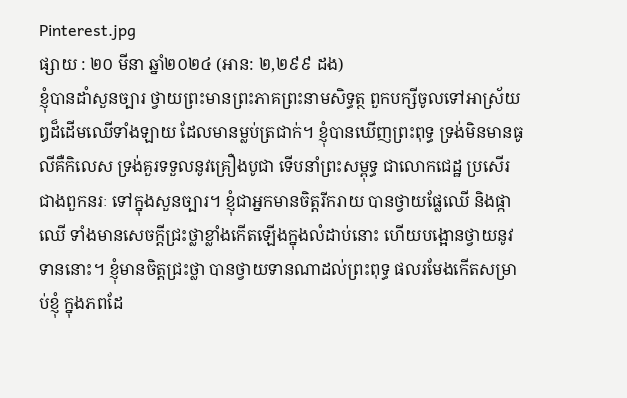Pinterest.jpg
ផ្សាយ : ២០ មីនា ឆ្នាំ២០២៤ (អាន: ២,២៩៩ ដង)
ខ្ញុំបានដាំសួនច្បារ ថ្វាយព្រះមានព្រះភាគព្រះនាមសិទ្ធត្ថ ពួកបក្សីចូលទៅអាស្រ័យឰដ៏ដើមឈើទាំងឡាយ ដែលមានម្លប់ត្រជាក់។ ខ្ញុំបានឃើញព្រះពុទ្ធ ទ្រង់មិនមានធូលីគឺកិលេស ទ្រង់គួរទទួលនូវគ្រឿងបូជា ទើបនាំព្រះសម្ពុទ្ធ ជាលោកជេដ្ឋ ប្រសើរជាងពួកនរៈ ទៅក្នុងសួនច្បារ។ ខ្ញុំជាអ្នកមានចិត្តរីករាយ បានថ្វាយផ្លែឈើ និងផ្កាឈើ ទាំងមានសេចក្តីជ្រះថ្លាខ្លាំងកើតឡើងក្នុងលំដាប់នោះ ហើយបង្អោនថ្វាយនូវទាននោះ។ ខ្ញុំមានចិត្តជ្រះថ្លា បានថ្វាយទានណាដល់ព្រះពុទ្ធ ផលរមែងកើតសម្រាប់ខ្ញុំ ក្នុងភពដែ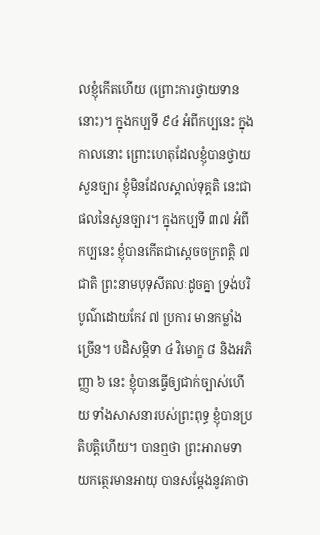លខ្ញុំកើតហើយ (ព្រោះការថ្វាយទាននោះ)។ ក្នុងកប្បទី ៩៤ អំពីកប្បនេះ ក្នុងកាលនោះ ព្រោះហេតុដែលខ្ញុំបានថ្វាយសួនច្បារ ខ្ញុំមិនដែលស្គាល់ទុគ្គតិ នេះជាផលនៃសួនច្បារ។ ក្នុងកប្បទី ៣៧ អំពីកប្បនេះ ខ្ញុំបានកើតជាស្តេចចក្រពត្តិ ៧ ជាតិ ព្រះនាមបុទុសីតលៈដូចគ្នា ទ្រង់បរិបូណ៌ដោយកែវ ៧ ប្រការ មានកម្លាំងច្រើន។ បដិសម្ភិទា ៤ វិមោក្ខ ៨ និងអភិញ្ញា ៦ នេះ ខ្ញុំបានធ្វើឲ្យជាក់ច្បាស់ហើយ ទាំងសាសនារបស់ព្រះពុទ្ធ ខ្ញុំបានប្រតិបតិ្តហើយ។ បានឮថា ព្រះអារាមទាយកត្ថេរមានអាយុ បានសម្តែងនូវគាថា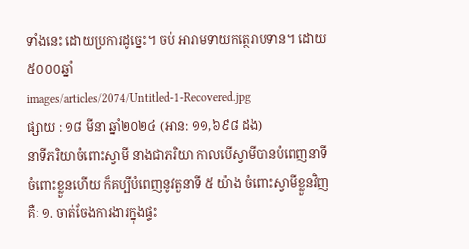ទាំងនេះ ដោយប្រការដូច្នេះ។ ចប់ អារាមទាយកត្ថេរាបទាន។ ដោយ៥០០០ឆ្នាំ
images/articles/2074/Untitled-1-Recovered.jpg
ផ្សាយ : ១៨ មីនា ឆ្នាំ២០២៤ (អាន: ១១,៦៩៨ ដង)
នាទីភរិយាចំពោះស្វាមី នាងជាភរិយា កាលបើស្វាមីបានបំពេញនាទីចំពោះខ្លួនហើយ ក៏គប្បីបំពេញនូវតួនាទី ៥ យ៉ាង ចំពោះស្វាមីខ្លួនវិញគឺៈ ១. ចាត់ចែងការងារក្នុងផ្ទះ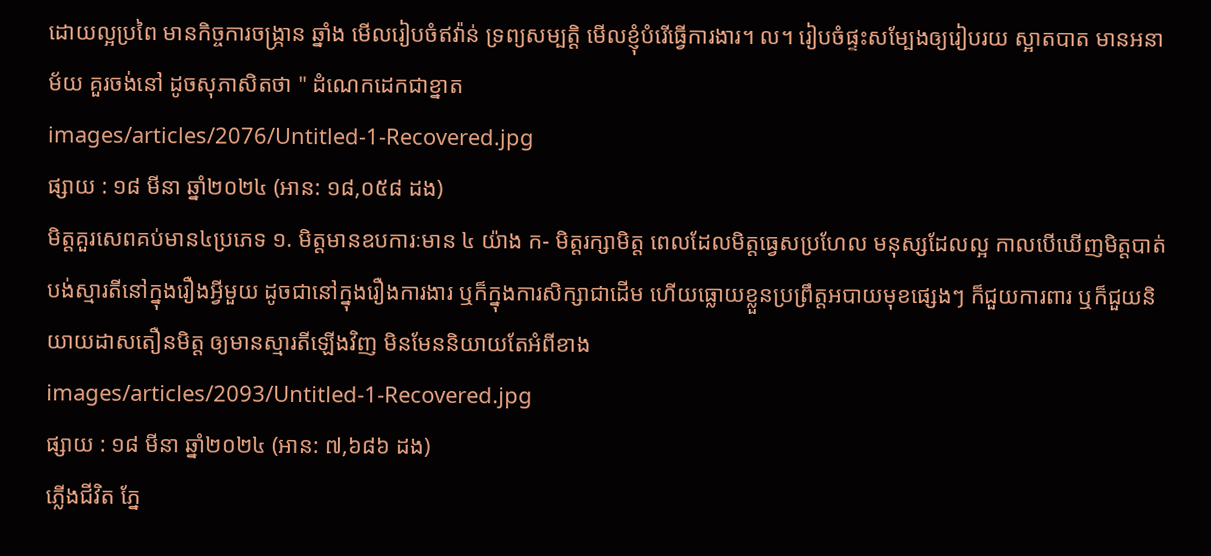ដោយល្អប្រពៃ មានកិច្ចការចង្ក្រាន ឆ្នាំង មើលរៀបចំឥវ៉ាន់ ទ្រព្យសម្បត្តិ មើលខ្ញុំបំរើធ្វើការងារ។ ល។ រៀបចំផ្ទះសម្បែងឲ្យរៀបរយ ស្អាតបាត មានអនាម័យ គួរចង់នៅ ដូចសុភាសិតថា " ដំណេកដេកជាខ្នាត
images/articles/2076/Untitled-1-Recovered.jpg
ផ្សាយ : ១៨ មីនា ឆ្នាំ២០២៤ (អាន: ១៨,០៥៨ ដង)
មិត្តគួរសេពគប់មាន៤ប្រភេទ ១. មិត្តមានឧបការៈមាន ៤ យ៉ាង ក- មិត្តរក្សាមិត្ត ពេលដែលមិត្តធ្វេសប្រហែល មនុស្សដែលល្អ កាលបើឃើញមិត្តបាត់បង់ស្មារតីនៅក្នុងរឿងអ្វីមួយ ដូចជានៅក្នុងរឿងការងារ ឬក៏ក្នុងការសិក្សាជាដើម ហើយធ្លោយខ្លួនប្រព្រឹត្តអបាយមុខផ្សេងៗ ក៏ជួយការពារ ឬក៏ជួយនិយាយដាសតឿនមិត្ត ឲ្យមានស្មារតីឡើងវិញ មិនមែននិយាយតែអំពីខាង
images/articles/2093/Untitled-1-Recovered.jpg
ផ្សាយ : ១៨ មីនា ឆ្នាំ២០២៤ (អាន: ៧,៦៨៦ ដង)
ភ្លើងជីវិត ភ្នែ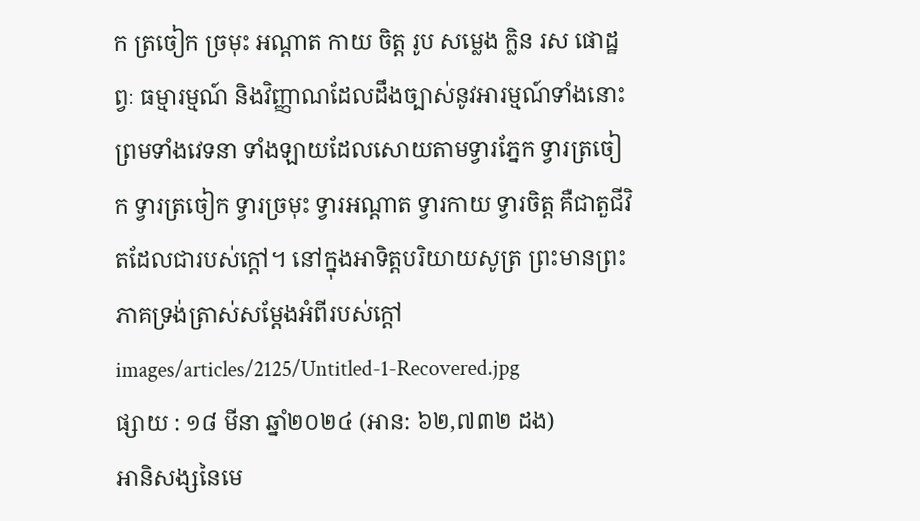ក ត្រចៀក ច្រមុះ អណ្ដាត កាយ ចិត្ត រូប សម្លេង ក្លិន រស ផោដ្ឋព្វៈ ធម្មារម្មណ៍ និងវិញ្ញាណដែលដឹងច្បាស់នូវអារម្មណ៍ទាំងនោះ ព្រមទាំងវេទនា ទាំងឡាយដែលសោយតាមទ្វារភ្នែក ទ្វារត្រចៀក ទ្វារត្រចៀក ទ្វារច្រមុះ ទ្វារអណ្ដាត ទ្វារកាយ ទ្វារចិត្ត គឺជាតួជីវិតដែលជារបស់ក្ដៅ។ នៅក្នុងអាទិត្តបរិយាយសូត្រ ព្រះមានព្រះភាគទ្រង់ត្រាស់សម្ដែងអំពីរបស់ក្ដៅ
images/articles/2125/Untitled-1-Recovered.jpg
ផ្សាយ : ១៨ មីនា ឆ្នាំ២០២៤ (អាន: ៦២,៧៣២ ដង)
អានិសង្សនៃមេ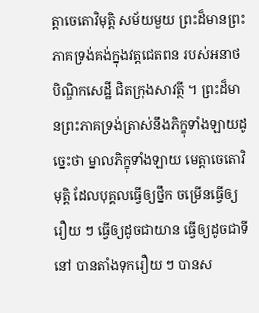ត្តាចេតោវិមុត្តិ សម័យមួយ ព្រះដ៏មានព្រះភាគទ្រង់គង់ក្នុងវត្តជេតពន របស់អនាថបិណ្ឌិកសេដ្ឋី ជិតក្រុងសាវត្ថី ។ ព្រះដ៏មានព្រះភាគទ្រង់ត្រាស់នឹងភិក្ខុទាំងឡាយដូច្នេះថា ម្នាលភិក្ខុទាំងឡាយ មេត្តាចេតោវិមុត្តិ ដែលបុគ្គលធ្វើឲ្យថ្នឹក ចម្រើនធ្វើឲ្យរឿយ ៗ ធ្វើឲ្យដូចជាយាន ធ្វើឲ្យដូចជាទីនៅ បានតាំងទុករឿយ ៗ បានស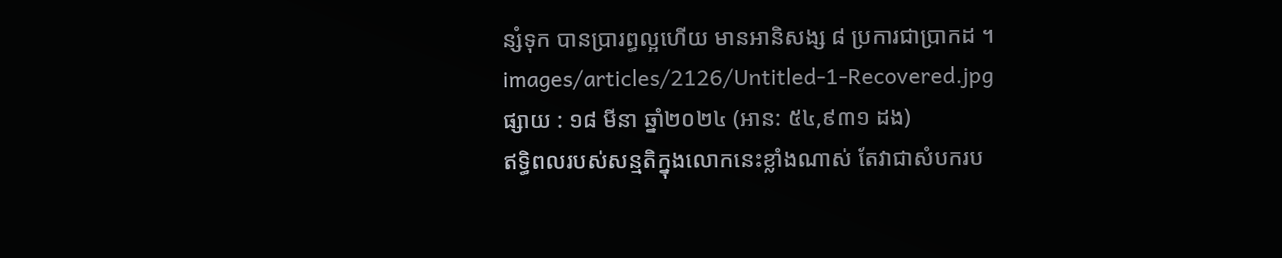ន្សំទុក បានប្រារព្ធល្អហើយ មានអានិសង្ស ៨ ប្រការជាប្រាកដ ។
images/articles/2126/Untitled-1-Recovered.jpg
ផ្សាយ : ១៨ មីនា ឆ្នាំ២០២៤ (អាន: ៥៤,៩៣១ ដង)
ឥទ្ធិពលរបស់សន្មតិក្នុងលោកនេះខ្លាំងណាស់ តែវាជាសំបករប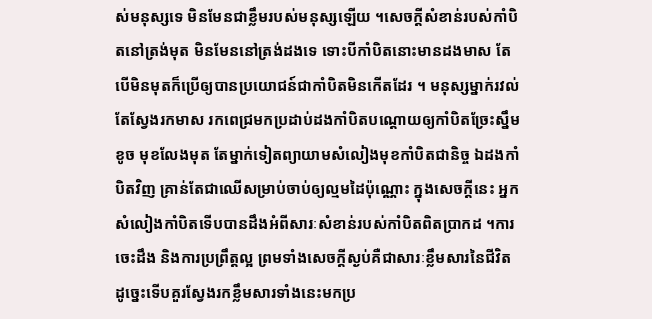ស់មនុស្សទេ មិនមែនជាខ្លឹមរបស់មនុស្សឡើយ ។សេចក្ដីសំខាន់របស់កាំបិតនៅត្រង់មុត មិនមែននៅត្រង់ដងទេ ទោះបីកាំបិតនោះមានដងមាស តែបើមិនមុតក៏ប្រើឲ្យបានប្រយោជន៍ជាកាំបិតមិនកើតដែរ ។ មនុស្សម្នាក់រវល់តែស្វែងរកមាស រកពេជ្រមកប្រដាប់ដងកាំបិតបណ្ដោយឲ្យកាំបិតច្រែះស្នឹមខូច មុខលែងមុត តែម្នាក់ទៀតព្យាយាមសំលៀងមុខកាំបិតជានិច្ច ឯដងកាំបិតវិញ គ្រាន់តែជាឈើសម្រាប់ចាប់ឲ្យល្មមដៃប៉ុណ្ណោះ ក្នុងសេចក្ដីនេះ អ្នកសំលៀងកាំបិតទើបបានដឹងអំពីសារៈសំខាន់របស់កាំបិតពិតប្រាកដ ។ការចេះដឹង និងការប្រព្រឹត្តល្អ ព្រមទាំងសេចក្ដីស្ងប់គឺជាសារៈខ្លឹមសារនៃជីវិត ដូច្នេះទើបគួរស្វែងរកខ្លឹមសារទាំងនេះមកប្រ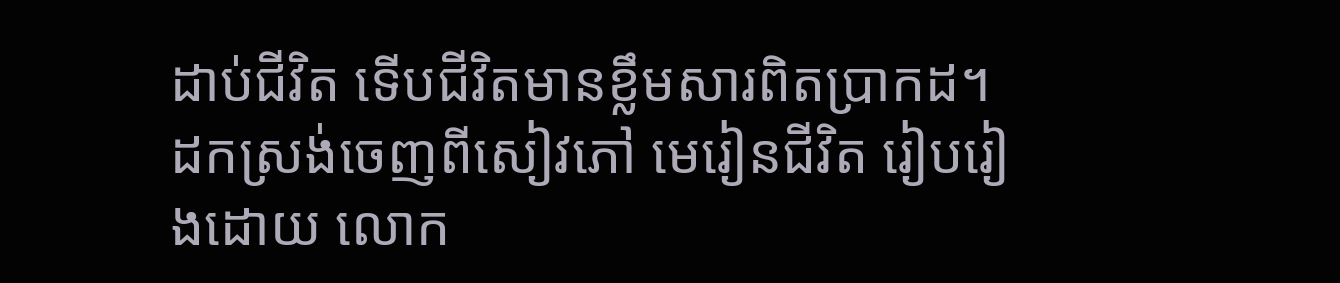ដាប់ជីវិត ទើបជីវិតមានខ្លឹមសារពិតប្រាកដ។ ដកស្រង់ចេញពីសៀវភៅ មេរៀនជីវិត រៀបរៀងដោយ លោក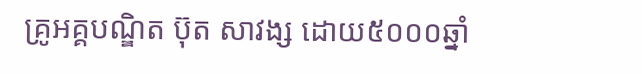គ្រូអគ្គបណ្ឌិត ប៊ុត សាវង្ស ដោយ៥០០០ឆ្នាំ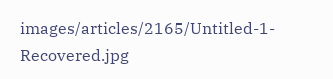images/articles/2165/Untitled-1-Recovered.jpg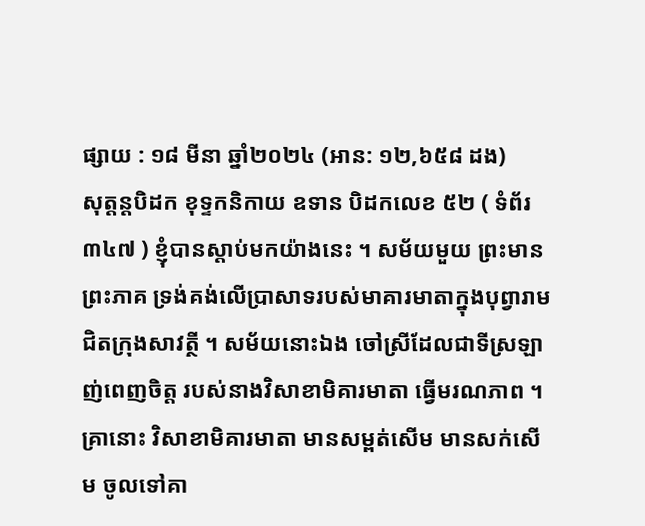ផ្សាយ : ១៨ មីនា ឆ្នាំ២០២៤ (អាន: ១២,៦៥៨ ដង)
សុត្តន្តបិដក ខុទ្ទកនិកាយ ឧទាន បិដកលេខ ៥២ ( ទំព័រ ៣៤៧ ) ខ្ញុំបានស្តាប់មកយ៉ាងនេះ ។ សម័យមួយ ព្រះមានព្រះភាគ ទ្រង់គង់លើប្រាសាទរបស់មាគារមាតាក្នុងបុព្វារាម ជិតក្រុងសាវត្ថី ។ សម័យនោះឯង ចៅស្រីដែលជាទីស្រឡាញ់ពេញចិត្ត របស់នាងវិសាខាមិគារមាតា ធ្វើមរណភាព ។ គ្រានោះ វិសាខាមិគារមាតា មានសម្ពត់សើម មានសក់សើម ចូលទៅគា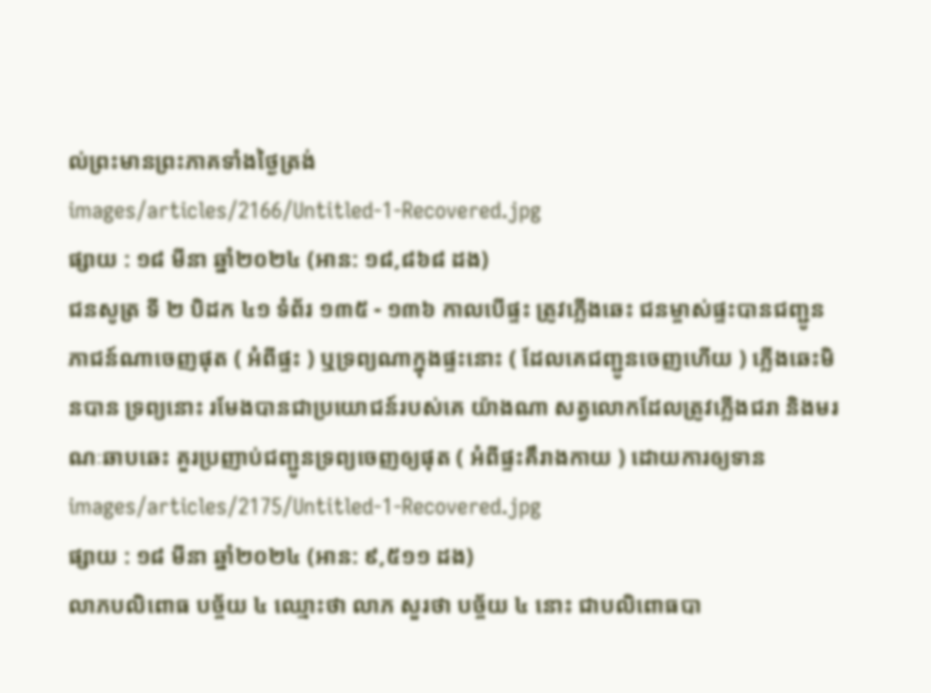ល់ព្រះមានព្រះភាគទាំងថ្ងៃត្រង់
images/articles/2166/Untitled-1-Recovered.jpg
ផ្សាយ : ១៨ មីនា ឆ្នាំ២០២៤ (អាន: ១៨,៨៦៨ ដង)
ជនសូត្រ ទី ២ បិដក ៤១ ទំព័រ ១៣៥ - ១៣៦ កាលបើផ្ទះ ត្រូវភ្លើងឆេះ ជនម្ចាស់ផ្ទះបានជញ្ជូនភាជន៍ណាចេញផុត ( អំពីផ្ទះ ) ឬទ្រព្យណាក្នុងផ្ទះនោះ ( ដែលគេជញ្ជូនចេញហើយ ) ភ្លើងឆេះមិនបាន ទ្រព្យនោះ រមែងបានជាប្រយោជន៍របស់គេ យ៉ាងណា សត្វលោកដែលត្រូវភ្លើងជរា និងមរណៈឆាបឆេះ គួរប្រញាប់ជញ្ជូនទ្រព្យចេញឲ្យផុត ( អំពីផ្ទះគឹរាងកាយ ) ដោយការឲ្យទាន
images/articles/2175/Untitled-1-Recovered.jpg
ផ្សាយ : ១៨ មីនា ឆ្នាំ២០២៤ (អាន: ៩,៥១១ ដង)
លាភបលិពោធ បច្ច័យ ៤ ឈ្មោះថា លាភ សួរថា បច្ច័យ ៤ នោះ ជាបលិពោធបា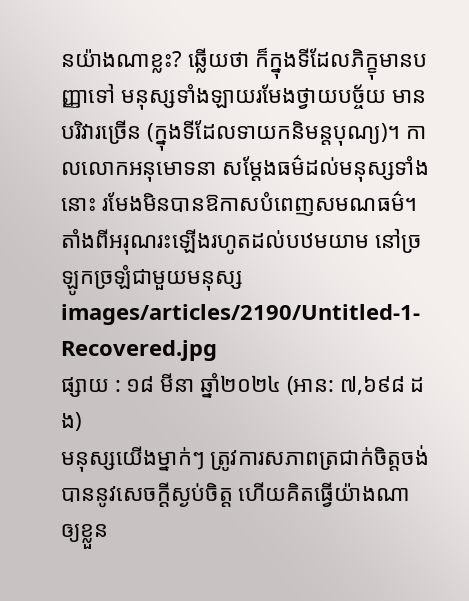នយ៉ាងណាខ្លះ? ឆ្លើយថា ក៏ក្នុងទីដែលភិក្ខុមានបញ្ញាទៅ មនុស្សទាំងឡាយរមែងថ្វាយបច្ច័យ មានបរិវារច្រើន (ក្នុងទីដែលទាយកនិមន្តបុណ្យ)។ កាលលោកអនុមោទនា សម្ដែងធម៌ដល់មនុស្សទាំងនោះ រមែងមិនបានឱកាសបំពេញសមណធម៌។ តាំងពីអរុណរះឡើងរហូតដល់បឋមយាម នៅច្រឡូកច្រឡំជាមួយមនុស្ស
images/articles/2190/Untitled-1-Recovered.jpg
ផ្សាយ : ១៨ មីនា ឆ្នាំ២០២៤ (អាន: ៧,៦៩៨ ដង)
មនុស្សយើងម្នាក់ៗ ត្រូវការសភាពត្រជាក់ចិត្តចង់បាននូវសេចក្ដីស្ងប់ចិត្ត ហើយគិតធ្វើយ៉ាងណា ឲ្យខ្លួន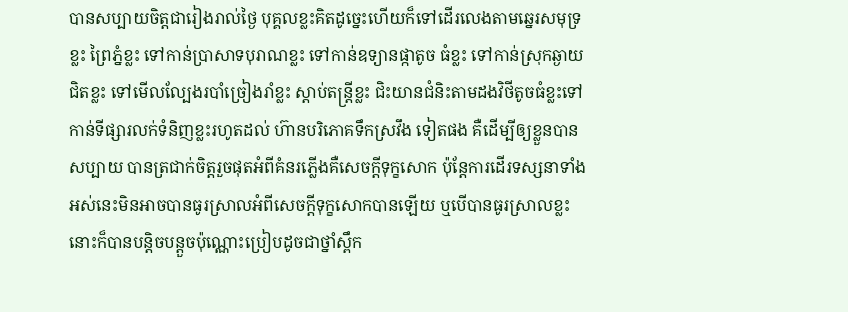បានសប្បាយចិត្តជារៀងរាល់ថ្ងៃ បុគ្គលខ្លះគិតដូច្នេះហើយក៏ទៅដើរលេងតាមឆ្នេរសមុទ្រខ្លះ ព្រៃភ្នំខ្លះ ទៅកាន់ប្រាសាទបុរាណខ្លះ ទៅកាន់ឧទ្យានផ្កាតូច ធំខ្លះ ទៅកាន់ស្រុកឆ្ងាយជិតខ្លះ ទៅមើលល្បែងរបាំច្រៀងរាំខ្លះ ស្ដាប់តន្ត្រីខ្លះ ជិះយានជំនិះតាមដងវិថីតូចធំខ្លះទៅកាន់ទីផ្សារលក់ទំនិញខ្លះរហូតដល់ ហ៊ានបរិភោគទឹកស្រវឹង ទៀតផង គឺដើម្បីឲ្យខ្លួនបានសប្បាយ បានត្រជាក់ចិត្តរួចផុតអំពីគំនរភ្លើងគឺសេចក្ដីទុក្ខសោក ប៉ុន្តែការដើរទស្សនាទាំងអស់នេះមិនអាចបានធូរស្រាលអំពីសេចក្ដីទុក្ខសោកបានឡើយ ឬបើបានធូរស្រាលខ្លះនោះក៏បានបន្តិចបន្តួចប៉ុណ្ណោះប្រៀបដូចជាថ្នាំស្ពឹក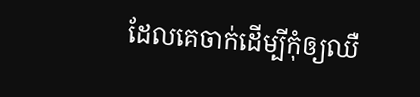ដែលគេចាក់ដើម្បីកុំឲ្យឈឺ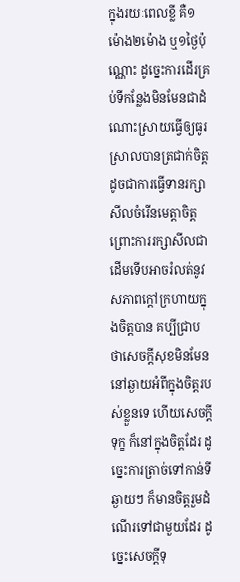ក្នុងរយៈពេលខ្លី គឺ១ម៉ោង២ម៉ោង ឬ១ថ្ងៃប៉ុណ្ណោះ ដូច្នេះការដើរគ្រប់ទីកន្លែងមិនមែនជាដំណោះស្រាយធ្វើឲ្យធូរស្រាលបានត្រជាក់ចិត្តដូចជាការធ្វើទានរក្សាសីលចំរើនមេត្តាចិត្តព្រោះការរក្សាសីលជាដើមទើបអាចរំលត់នូវសភាពក្ដៅក្រហាយក្នុងចិត្តបាន គប្បីជ្រាបថាសេចក្ដីសុខមិនមែននៅឆ្ងាយអំពីក្នុងចិត្តរបស់ខ្លួនទេ ហើយសេចក្ដីទុក្ខ ក៏នៅក្នុងចិត្តដែរ ដូច្នេះការត្រាច់ទៅកាន់ទីឆ្ងាយៗ ក៏មានចិត្តរួមដំណើរទៅជាមួយដែរ ដូច្នេះសេចក្ដីទុ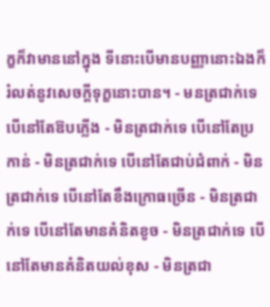ក្ខក៏វាមាននៅក្នុង ទីនោះបើមានបញ្ញានោះឯងក៏រំលត់នូវសេចក្ដីទុក្ខនោះបាន។ - មនត្រជាក់ទេ បើនៅតែឱបភ្លើង - មិនត្រជាក់ទេ បើនៅតែប្រកាន់ - មិនត្រជាក់ទេ បើនៅតែជាប់ជំពាក់ - មិនត្រជាក់ទេ បើនៅតែខឹងក្រោធច្រើន - មិនត្រជាក់ទេ បើនៅតែមានគំនិតខូច - មិនត្រជាក់ទេ បើនៅតែមានគំនិតយល់ខុស - មិនត្រជា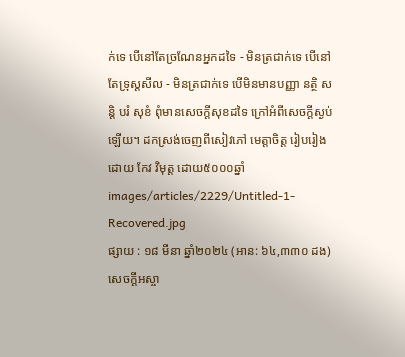ក់ទេ បើនៅតែច្រណែនអ្នកដទៃ - មិនត្រជាក់ទេ បើនៅតែទ្រុស្ដសីល - មិនត្រជាក់ទេ បើមិនមានបញ្ញា នត្ថិ សន្ដិ បរំ សុខំ ពុំមានសេចក្ដីសុខដទៃ ក្រៅអំពីសេចក្ដីស្ងប់ឡើយ។ ដកស្រង់ចេញពីសៀវភៅ មេត្តាចិត្ត រៀបរៀងដោយ កែវ វិមុត្ត ដោយ៥០០០ឆ្នាំ
images/articles/2229/Untitled-1-Recovered.jpg
ផ្សាយ : ១៨ មីនា ឆ្នាំ២០២៤ (អាន: ៦៤,៣៣០ ដង)
សេចក្តីអស្ចា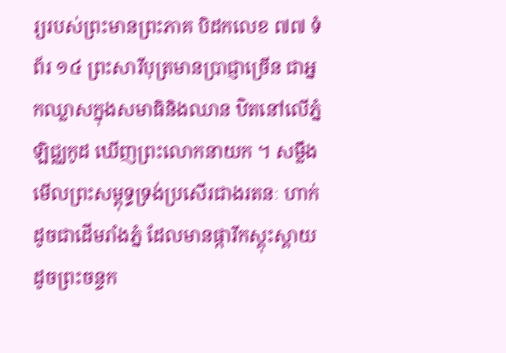រ្យរបស់ព្រះមានព្រះភាគ បិដកលេខ ៧៧ ទំព័រ ១៤ ព្រះសារីបុត្រមានប្រាជ្ញាច្រើន ជាអ្នកឈ្លាសក្នុងសមាធិនិងឈាន ឋិតនៅលើភ្នំឡិជ្ឈកូដ ឃើញព្រះលោកនាយក ។ សម្លឹងមើលព្រះសម្ពុទ្ធទ្រង់ប្រសើរជាងរតនៈ ហាក់ដូចជាដើមរាំងភ្នំ ដែលមានផ្ការីកស្គុះស្គាយ ដូចព្រះចន្ទក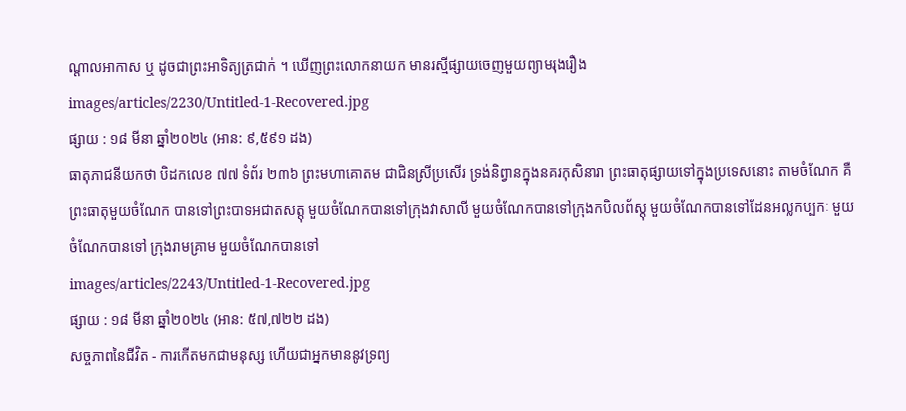ណ្តាលអាកាស ឬ ដូចជាព្រះអាទិត្យត្រជាក់ ។ ឃើញព្រះលោកនាយក មានរស្មីផ្សាយចេញមួយព្យាមរុងរឿង
images/articles/2230/Untitled-1-Recovered.jpg
ផ្សាយ : ១៨ មីនា ឆ្នាំ២០២៤ (អាន: ៩,៥៩១ ដង)
ធាតុភាជនីយកថា បិដកលេខ ៧៧ ទំព័រ ២៣៦ ព្រះមហាគោតម ជាជិនស្រីប្រសើរ ទ្រង់និព្វានក្នុងនគរកុសិនារា ព្រះធាតុផ្សាយទៅក្នុងប្រទេសនោះ តាមចំណែក គឺព្រះធាតុមួយចំណែក បានទៅព្រះបាទអជាតសត្តុ មួយចំណែកបានទៅក្រុងវាសាលី មួយចំណែកបានទៅក្រុងកបិលព័ស្តុ មួយចំណែកបានទៅដែនអល្លកប្បកៈ មួយចំណែកបានទៅ ក្រុងរាមគ្រាម មួយចំណែកបានទៅ
images/articles/2243/Untitled-1-Recovered.jpg
ផ្សាយ : ១៨ មីនា ឆ្នាំ២០២៤ (អាន: ៥៧,៧២២ ដង)
សច្ចភាពនៃជីវិត - ការកើតមកជាមនុស្ស ហើយជាអ្នកមាននូវទ្រព្យ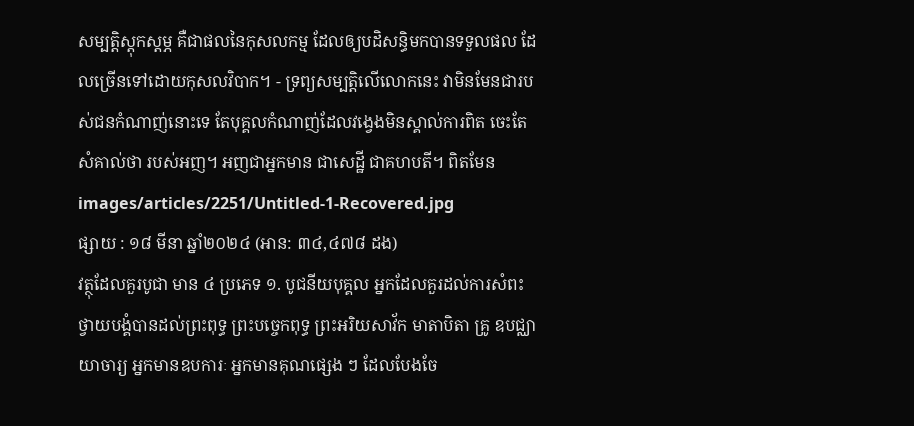សម្បត្តិស្ដុកស្ដម្ភ គឺជាផលនៃកុសលកម្ម ដែលឲ្យបដិសន្ធិមកបានទទួលផល ដែលច្រើនទៅដោយកុសលវិបាក។ - ទ្រព្យសម្បត្តិលើលោកនេះ វាមិនមែនជារបស់ជនកំណាញ់នោះទេ តែបុគ្គលកំណាញ់ដែលវង្វេងមិនស្គាល់ការពិត ចេះតែសំគាល់ថា របស់អញ។ អញជាអ្នកមាន ជាសេដ្ឋី ជាគហបតី។ ពិតមែន
images/articles/2251/Untitled-1-Recovered.jpg
ផ្សាយ : ១៨ មីនា ឆ្នាំ២០២៤ (អាន: ៣៤,៤៧៨ ដង)
វត្ថុដែលគួរបូជា មាន ៤ ប្រភេទ ១. បូជនីយបុគ្គល អ្នកដែលគួរដល់ការសំពះ ថ្វាយបង្គំបានដល់ព្រះពុទ្ធ ព្រះបច្ចេកពុទ្ធ ព្រះអរិយសាវ័ក មាតាបិតា គ្រូ ឧបជ្ឈាយាចារ្យ អ្នកមានឧបការៈ អ្នកមានគុណផ្សេង ៗ ដែលបែងចែ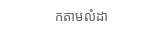កតាមលំដា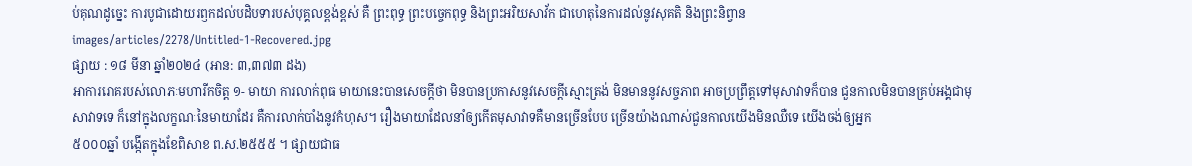ប់គុណដូច្នេះ ការបូជាដោយរឭកដល់បដិបទារបស់បុគ្គលខ្ពង់ខ្ពស់ គឺ ព្រះពុទ្ធ ព្រះបច្ចេកពុទ្ធ និងព្រះអរិយសាវ័ក ជាហេតុនៃការដល់នូវសុគតិ និងព្រះនិព្វាន
images/articles/2278/Untitled-1-Recovered.jpg
ផ្សាយ : ១៨ មីនា ឆ្នាំ២០២៤ (អាន: ៣,៣៧៣ ដង)
អាការរោគរបស់លោភៈមហារីកចិត្ត ១- មាយា ការលាក់ពុធ មាយានេះបានសេចក្ដីថា មិនបានប្រកាសនូវសេចក្ដីស្មោះត្រង់ មិនមាននូវសច្ចភាព អាចប្រព្រឹត្តទៅមុសាវាទក៏បាន ជួនកាលមិនបានគ្រប់អង្គជាមុសាវាទទេ ក៏នៅក្នុងលក្ខណៈនៃមាយាដែរ គឺការលាក់បាំងនូវកំហុស។ រឿងមាយាដែលនាំឲ្យកើតមុសាវាទគឺមានច្រើនបែប ច្រើនយ៉ាងណាស់ជួនកាលយើងមិនឈឺទេ យើងចង់ឲ្យអ្នក
៥០០០ឆ្នាំ បង្កើតក្នុងខែពិសាខ ព.ស.២៥៥៥ ។ ផ្សាយជាធ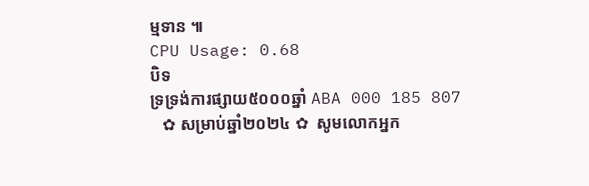ម្មទាន ៕
CPU Usage: 0.68
បិទ
ទ្រទ្រង់ការផ្សាយ៥០០០ឆ្នាំ ABA 000 185 807
   ✿ សម្រាប់ឆ្នាំ២០២៤ ✿  សូមលោកអ្នក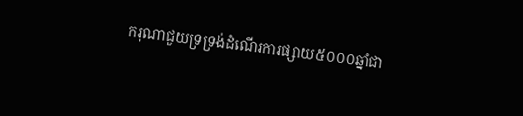ករុណាជួយទ្រទ្រង់ដំណើរការផ្សាយ៥០០០ឆ្នាំជា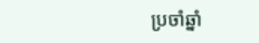ប្រចាំឆ្នាំ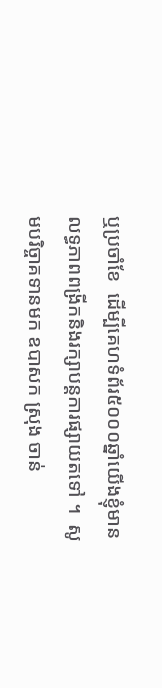ឬប្រចាំខែ  ដើម្បីគេហទំព័រ៥០០០ឆ្នាំយើងខ្ញុំមានលទ្ធភាពពង្រីកនិងរក្សាបន្តការផ្សាយតទៅ ។  សូមបរិច្ចាគទានមក ឧបាសក ស្រុង ចាន់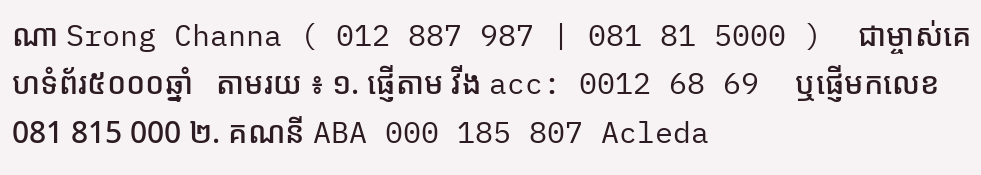ណា Srong Channa ( 012 887 987 | 081 81 5000 )  ជាម្ចាស់គេហទំព័រ៥០០០ឆ្នាំ   តាមរយ ៖ ១. ផ្ញើតាម វីង acc: 0012 68 69  ឬផ្ញើមកលេខ 081 815 000 ២. គណនី ABA 000 185 807 Acleda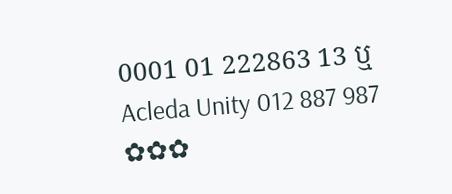0001 01 222863 13 ឬ Acleda Unity 012 887 987  ✿✿✿